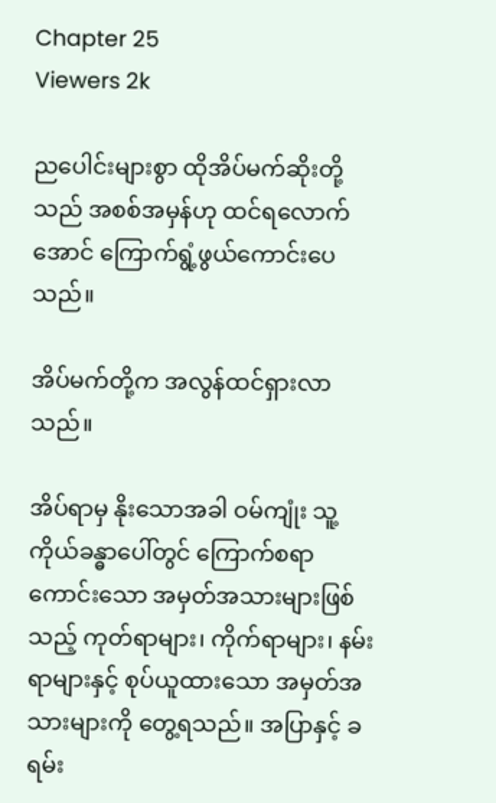Chapter 25
Viewers 2k

ညပေါင်းများစွာ ထိုအိပ်မက်ဆိုးတို့သည် အစစ်အမှန်ဟု ထင်ရလောက်အောင် ကြောက်ရွံ့ဖွယ်ကောင်းပေသည်။

အိပ်မက်တို့က အလွန်ထင်ရှားလာသည်။

အိပ်ရာမှ နိုးသောအခါ ဝမ်ကျုံး သူ့ကိုယ်ခန္ဓာပေါ်တွင် ကြောက်စရာကောင်းသော အမှတ်အသားများဖြစ်သည့် ကုတ်ရာများ၊ ကိုက်ရာများ၊ နမ်းရာများနှင့် စုပ်ယူထားသော အမှတ်အသားများကို တွေ့ရသည်။ အပြာနှင့် ခရမ်း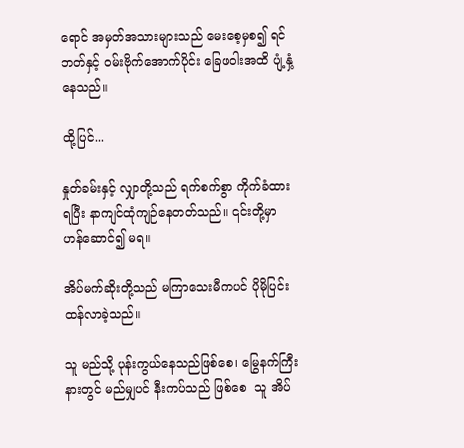ရောင် အမှတ်အသားများသည် မေးစေ့မှစ၍ ရင်ဘတ်နှင့် ဝမ်းဗိုက်အောက်ပိုင်း ခြေဖဝါးအထိ ပျံ့နှံ့နေသည်။

ထို့ပြင်...

နှုတ်ခမ်းနှင့် လျှာတို့သည် ရက်စက်စွာ ကိုက်ခံထားရပြီး နာကျင်ထုံကျဉ်နေတတ်သည်။ ၎င်းတို့မှာ ဟန်ဆောင်၍ မရ။

အိပ်မက်ဆိုးတို့သည် မကြာသေးမီကပင် ပိုမိုပြင်းထန်လာခဲ့သည်။

သူ မည်သို့ ပုန်းကွယ်နေသည်ဖြစ်စေ၊ မြွေနက်ကြီးနားတွင် မည်မျှပင် နီးကပ်သည် ဖြစ်စေ  သူ အိပ်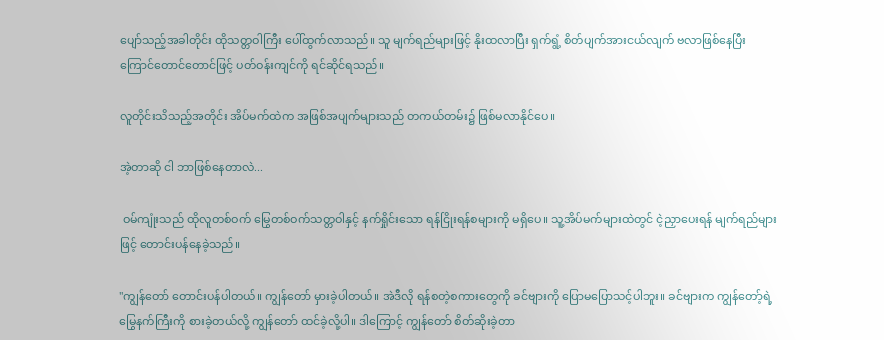ပျော်သည့်အခါတိုင်း ထိုသတ္တဝါကြီး ပေါ်ထွက်လာသည်။ သူ မျက်ရည်များဖြင့် နိုးထလာပြီး ရှက်ရွံ့ စိတ်ပျက်အားငယ်လျက် ဗလာဖြစ်နေပြီး ကြောင်တောင်တောင်ဖြင့် ပတ်ဝန်းကျင်ကို ရင်ဆိုင်ရသည်။

လူတိုင်းသိသည့်အတိုင်း အိပ်မက်ထဲက အဖြစ်အပျက်များသည် တကယ်တမ်း၌ ဖြစ်မလာနိုင်ပေ။

အဲ့တာဆို ငါ ဘာဖြစ်နေတာလဲ...

 ဝမ်ကျုံးသည် ထိုလူတစ်ဝက် မြွေတစ်ဝက်သတ္တဝါနှင့် နက်ရှိုင်းသော ရန်ငြိုးရန်စများကို မရှိပေ။ သူ့အိပ်မက်များထဲတွင် ငဲ့ညှာပေးရန် မျက်ရည်များဖြင့် တောင်းပန်နေခဲ့သည်။

"ကျွန်တော် တောင်းပန်ပါတယ်။ ကျွန်တော် မှားခဲ့ပါတယ်။ အဲဒီလို ရန်စတဲ့စကားတွေကို ခင်ဗျားကို ပြောမပြောသင့်ပါဘူး။ ခင်ဗျားက ကျွန်တော့်ရဲ့ မြွေနက်ကြီးကို စားခဲ့တယ်လို့ ကျွန်တော် ထင်ခဲ့လို့ပါ။ ဒါကြောင့် ကျွန်တော် စိတ်ဆိုးခဲ့တာ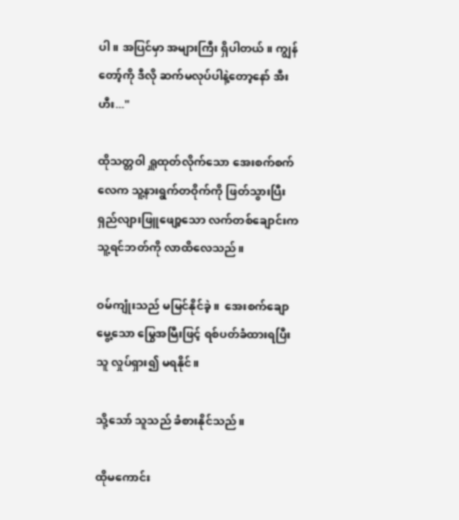ပါ။ အပြင်မှာ အများကြီး ရှိပါတယ်။ ကျွန်တော့်ကို ဒီလို ဆက်မလုပ်ပါနဲ့တော့နော် အီးဟီး..."

ထိုသတ္တဝါ ရှူထုတ်လိုက်သော အေးစက်စက်လေက သူ့နားရွက်တဝိုက်ကို ဖြတ်သွားပြီး ရှည်လျားဖြူဖျော့သော လက်တစ်ချောင်းက သူ့ရင်ဘတ်ကို လာထိလေသည်။

ဝမ်ကျုံးသည် မမြင်နိုင်ခဲ့။  အေးစက်ချောမွေ့သော မြွေအမြီးဖြင့် ရစ်ပတ်ခံထားရပြီး သူ လှုပ်ရှား၍ မရနိုင်။

သို့သော် သူသည် ခံစားနိုင်သည်။

ထိုမကောင်း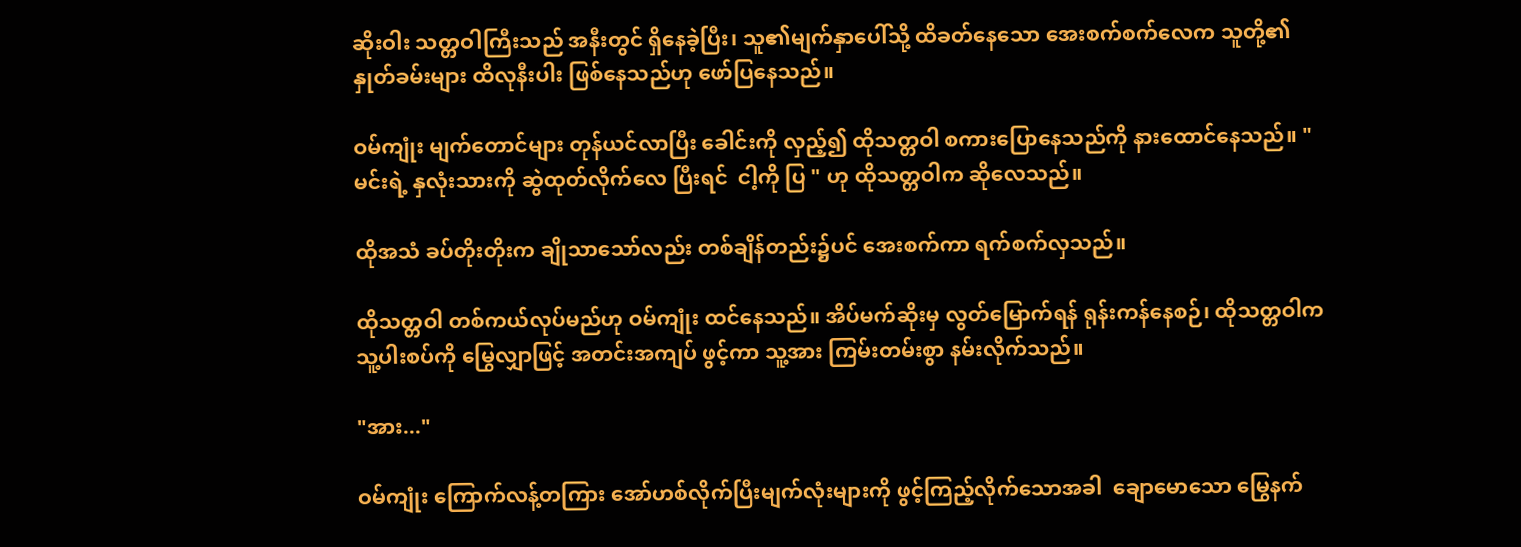ဆိုးဝါး သတ္တဝါကြီးသည် အနီးတွင် ရှိနေခဲ့ပြီး၊ သူ၏မျက်နှာပေါ်သို့ ထိခတ်နေသော အေးစက်စက်လေက သူတို့၏ နှုတ်ခမ်းများ ထိလုနီးပါး ဖြစ်နေသည်ဟု ဖော်ပြနေသည်။

ဝမ်ကျုံး မျက်တောင်များ တုန်ယင်လာပြီး ခေါင်းကို လှည့်၍ ထိုသတ္တဝါ စကားပြောနေသည်ကို နားထောင်နေသည်။ "မင်းရဲ့ နှလုံးသားကို ဆွဲထုတ်လိုက်လေ ပြီးရင်  ငါ့ကို ပြ " ဟု ထိုသတ္တဝါက ဆိုလေသည်။

ထိုအသံ ခပ်တိုးတိုးက ချိုသာသော်လည်း တစ်ချိန်တည်း၌ပင် အေးစက်ကာ ရက်စက်လှသည်။

ထိုသတ္တဝါ တစ်ကယ်လုပ်မည်ဟု ဝမ်ကျုံး ထင်နေသည်။ အိပ်မက်ဆိုးမှ လွတ်မြောက်ရန် ရုန်းကန်နေစဉ်၊ ထိုသတ္တဝါက သူ့ပါးစပ်ကို မြွေလျှာဖြင့် အတင်းအကျပ် ဖွင့်ကာ သူ့အား ကြမ်းတမ်းစွာ နမ်းလိုက်သည်။

"အား..."

ဝမ်ကျုံး ကြောက်လန့်တကြား အော်ဟစ်လိုက်ပြီးမျက်လုံးများကို ဖွင့်ကြည့်လိုက်သောအခါ  ချောမောသော မြွေနက်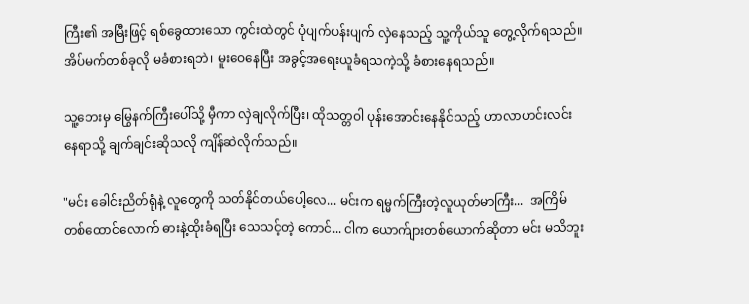ကြီး၏ အမြီးဖြင့် ရစ်ခွေထားသော ကွင်းထဲတွင် ပုံပျက်ပန်းပျက် လှဲနေသည့် သူ့ကိုယ်သူ တွေ့လိုက်ရသည်။ အိပ်မက်တစ်ခုလို မခံစားရဘဲ၊ မူးဝေနေပြီး အခွင့်အရေးယူခံရသကဲ့သို့ ခံစားနေရသည်။

သူ့ဘေးမှ မြွေနက်ကြီးပေါ်သို့ မှီကာ လှဲချလိုက်ပြီး၊ ထိုသတ္တဝါ ပုန်းအောင်းနေနိုင်သည့် ဟာလာဟင်းလင်းနေရာသို့ ချက်ချင်းဆိုသလို ကျိန်ဆဲလိုက်သည်။

"မင်း ခေါင်းညိတ်ရုံနဲ့ လူတွေကို သတ်နိုင်တယ်ပေါ့လေ... မင်းက ရမ္မက်ကြီးတဲ့လူယုတ်မာကြီး...  အကြိမ်တစ်ထောင်လောက် ဓားနဲ့ထိုးခံရပြီး သေသင့်တဲ့ ကောင်... ငါက ယောက်ျားတစ်ယောက်ဆိုတာ မင်း မသိဘူး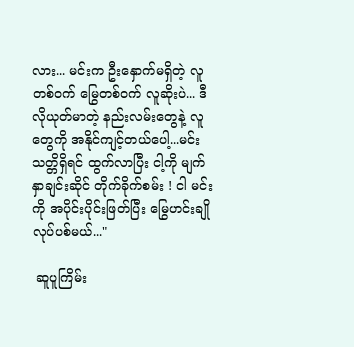လား... မင်းက ဦးနှောက်မရှိတဲ့ လူတစ်ဝက် မြွေတစ်ဝက် လူဆိုးပဲ... ဒီလိုယုတ်မာတဲ့ နည်းလမ်းတွေနဲ့ လူတွေကို အနိုင်ကျင့်တယ်ပေါ့...မင်း သတ္တိရှိရင် ထွက်လာပြီး ငါ့ကို မျက်နှာချင်းဆိုင် တိုက်ခိုက်စမ်း ! ငါ မင်းကို အပိုင်းပိုင်းဖြတ်ပြီး မြွေဟင်းချို လုပ်ပစ်မယ်..."

 ဆူပူကြိမ်း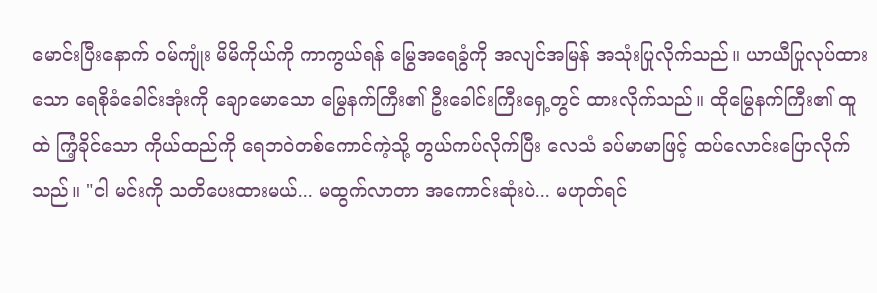မောင်းပြီးနောက် ဝမ်ကျုံး မိမိကိုယ်ကို ကာကွယ်ရန် မြွေအရေခွံကို အလျင်အမြန် အသုံးပြုလိုက်သည်။ ယာယီပြုလုပ်ထားသော ရေစိုခံခေါင်းအုံးကို ချောမောသော မြွေနက်ကြီး၏ ဦးခေါင်းကြီးရှေ့တွင် ထားလိုက်သည်။ ထိုမြွေနက်ကြီး၏ ထူထဲ ကြံ့ခိုင်သော ကိုယ်ထည်ကို ရေဘဝဲတစ်ကောင်ကဲ့သို့ တွယ်ကပ်လိုက်ပြီး လေသံ ခပ်မာမာဖြင့် ထပ်လောင်းပြောလိုက်သည်။ "ငါ မင်းကို သတိပေးထားမယ်... မထွက်လာတာ အကောင်းဆုံးပဲ... မဟုတ်ရင်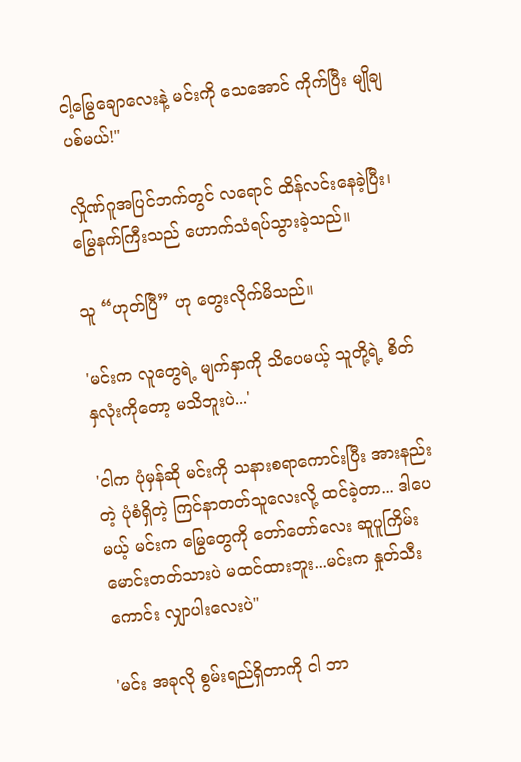ငါ့မြွေချောလေးနဲ့ မင်းကို သေအောင် ကိုက်ပြီး မျိုချပစ်မယ်!"

လှိုဏ်ဂူအပြင်ဘက်တွင် လရောင် ထိန်လင်းနေခဲ့ပြီး၊ မြွေနက်ကြီးသည် ဟောက်သံရပ်သွားခဲ့သည်။

သူ “ဟုတ်ပြီ” ဟု တွေးလိုက်မိသည်။

'မင်းက လူတွေရဲ့ မျက်နှာကို သိပေမယ့် သူတို့ရဲ့ စိတ်နှလုံးကိုတော့ မသိဘူးပဲ...'

'ငါက ပုံမှန်ဆို မင်းကို သနားစရာကောင်းပြီး အားနည်းတဲ့ ပုံစံရှိတဲ့ ကြင်နာတတ်သူလေးလို့ ထင်ခဲ့တာ... ဒါပေမယ့် မင်းက မြွေတွေကို တော်တော်လေး ဆူပူကြိမ်းမောင်းတတ်သားပဲ မထင်ထားဘူး...မင်းက နှုတ်သီးကောင်း လျှာပါးလေးပဲ"

'မင်း အခုလို စွမ်းရည်ရှိတာကို ငါ ဘာ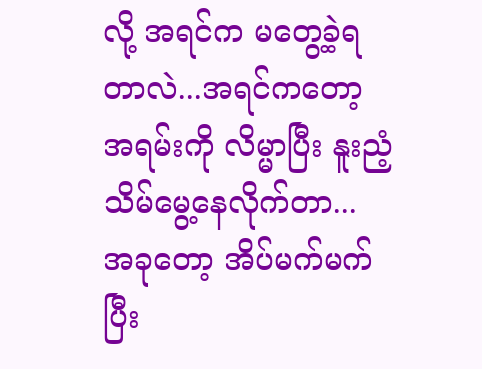လို့ အရင်က မတွေ့ခဲ့ရတာလဲ...အရင်ကတော့ အရမ်းကို လိမ္မာပြီး နူးညံ့သိမ်မွေ့နေလိုက်တာ... အခုတော့ အိပ်မက်မက်ပြီး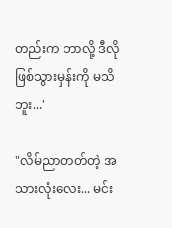တည်းက ဘာလို့ ဒီလိုဖြစ်သွားမှန်းကို မသိဘူး...'

"လိမ်ညာတတ်တဲ့ အသားလုံးလေး... မင်း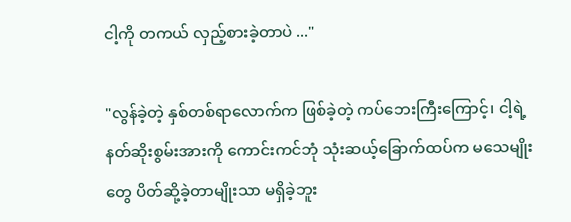ငါ့ကို တကယ် လှည့်စားခဲ့တာပဲ ..."

"လွန်ခဲ့တဲ့ နှစ်တစ်ရာလောက်က ဖြစ်ခဲ့တဲ့ ကပ်ဘေးကြီးကြောင့်၊ ငါ့ရဲ့ နတ်ဆိုးစွမ်းအားကို ကောင်းကင်ဘုံ သုံးဆယ့်ခြောက်ထပ်က မသေမျိုးတွေ ပိတ်ဆို့ခဲ့တာမျိုးသာ မရှိခဲ့ဘူး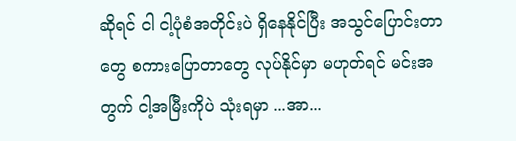ဆိုရင် ငါ ငါ့ပုံစံအတိုင်းပဲ ရှိနေနိုင်ပြီး အသွင်ပြောင်းတာတွေ စကားပြောတာတွေ လုပ်နိုင်မှာ မဟုတ်ရင် မင်းအတွက် ငါ့အမြီးကိုပဲ သုံးရမှာ ...အာ...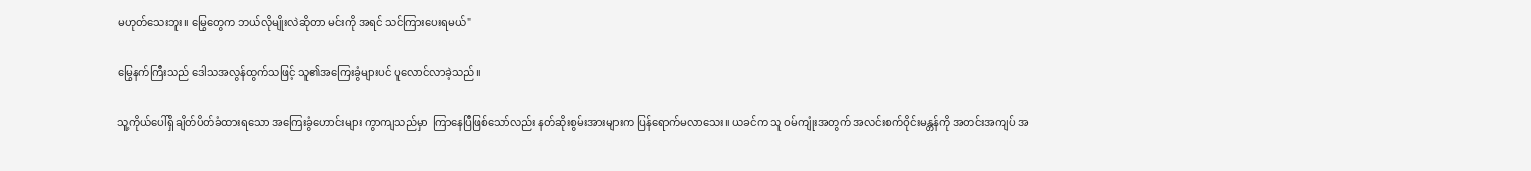မဟုတ်သေးဘူး။ မြွေတွေက ဘယ်လိုမျိုးလဲဆိုတာ မင်းကို အရင် သင်ကြားပေးရမယ်"

မြွေနက်ကြီးသည် ဒေါသအလွန်ထွက်သဖြင့် သူ၏အကြေးခွံများပင် ပူလောင်လာခဲ့သည်။

သူ့ကိုယ်ပေါ်ရှိ ချိတ်ပိတ်ခံထားရသော အကြေးခွံဟောင်းများ ကွာကျသည်မှာ  ကြာနေပြီဖြစ်သော်လည်း နတ်ဆိုးစွမ်းအားများက ပြန်ရောက်မလာသေး။ ယခင်က သူ ဝမ်ကျုံးအတွက် အလင်းစက်ဝိုင်းမန္တန်ကို အတင်းအကျပ် အ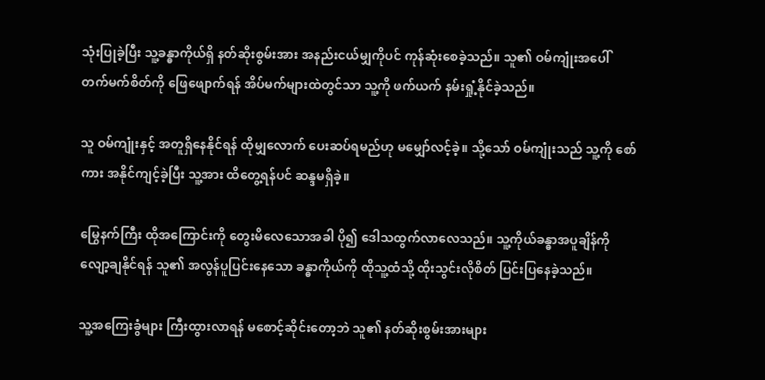သုံးပြုခဲ့ပြီး သူ့ခန္ဓာကိုယ်ရှိ နတ်ဆိုးစွမ်းအား အနည်းငယ်မျှကိုပင် ကုန်ဆုံးစေခဲ့သည်။ သူ၏ ဝမ်ကျုံးအပေါ် တက်မက်စိတ်ကို ဖြေဖျောက်ရန် အိပ်မက်များထဲတွင်သာ သူ့ကို ဖက်ယက် နမ်းရှုံ့နိုင်ခဲ့သည်။

သူ ဝမ်ကျုံးနှင့် အတူရှိနေနိုင်ရန် ထိုမျှလောက် ပေးဆပ်ရမည်ဟု မမျှော်လင့်ခဲ့။ သို့သော် ဝမ်ကျုံးသည် သူ့ကို စော်ကား အနိုင်ကျင့်ခဲ့ပြီး သူ့အား ထိတွေ့ရန်ပင် ဆန္ဒမရှိခဲ့။

မြွေနက်ကြီး ထိုအကြောင်းကို တွေးမိလေသောအခါ ပို၍ ဒေါသထွက်လာလေသည်။ သူ့ကိုယ်ခန္ဓာအပူချိန်ကို လျော့ချနိုင်ရန် သူ၏ အလွန်ပူပြင်းနေသော ခန္ဓာကိုယ်ကို ထိုသူ့ထံသို့ ထိုးသွင်းလိုစိတ် ပြင်းပြနေခဲ့သည်။

သူ့အကြေးခွံများ ကြီးထွားလာရန် မစောင့်ဆိုင်းတော့ဘဲ သူ၏ နတ်ဆိုးစွမ်းအားများ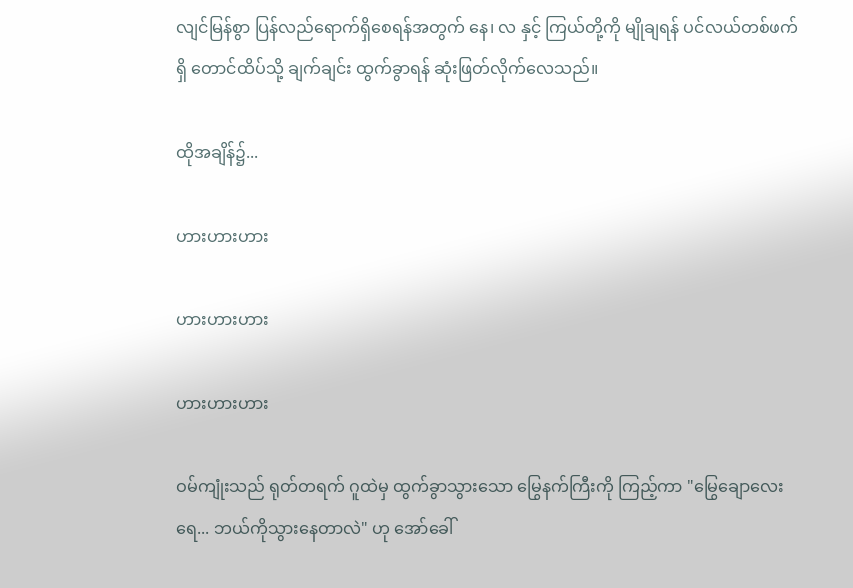လျင်မြန်စွာ ပြန်လည်ရောက်ရှိစေရန်အတွက် နေ၊ လ နှင့် ကြယ်တို့ကို မျိုချရန် ပင်လယ်တစ်ဖက်ရှိ တောင်ထိပ်သို့ ချက်ချင်း ထွက်ခွာရန် ဆုံးဖြတ်လိုက်လေသည်။

ထိုအချိန်၌...

ဟားဟားဟား

ဟားဟားဟား

ဟားဟားဟား

ဝမ်ကျုံးသည် ရုတ်တရက် ဂူထဲမှ ထွက်ခွာသွားသော မြွေနက်ကြီးကို ကြည့်ကာ "မြွေချောလေးရေ... ဘယ်ကိုသွားနေတာလဲ" ဟု အော်ခေါ်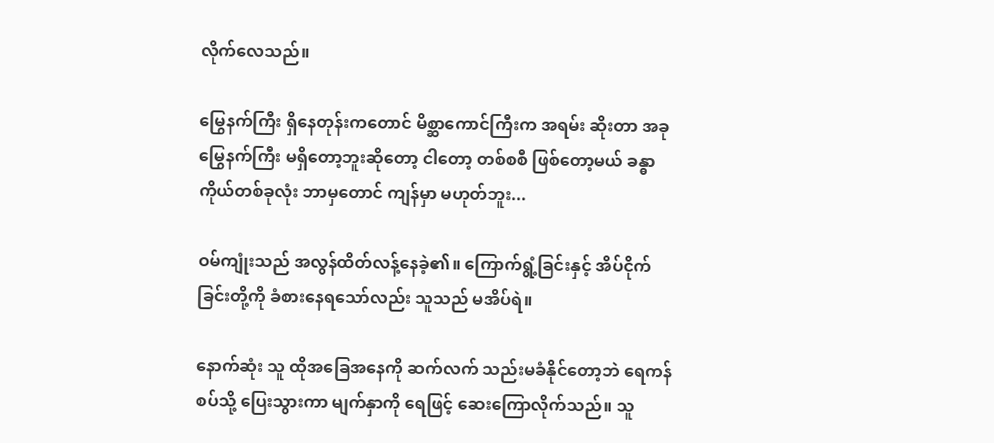လိုက်လေသည်။

မြွေနက်ကြီး ရှိနေတုန်းကတောင် မိစ္ဆာကောင်ကြီးက အရမ်း ဆိုးတာ အခု မြွေနက်ကြီး မရှိတော့ဘူးဆိုတော့ ငါတော့ တစ်စစီ ဖြစ်တော့မယ် ခန္ဓာကိုယ်တစ်ခုလုံး ဘာမှတောင် ကျန်မှာ မဟုတ်ဘူး...

ဝမ်ကျုံးသည် အလွန်ထိတ်လန့်နေခဲ့၏။ ကြောက်ရွံ့ခြင်းနှင့် အိပ်ငိုက်ခြင်းတို့ကို ခံစားနေရသော်လည်း သူသည် မအိပ်ရဲ။

နောက်ဆုံး သူ ထိုအခြေအနေကို ဆက်လက် သည်းမခံနိုင်တော့ဘဲ ရေကန်စပ်သို့ ပြေးသွားကာ မျက်နှာကို ရေဖြင့် ဆေးကြောလိုက်သည်။ သူ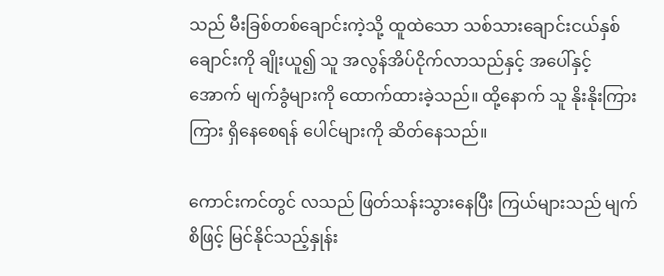သည် မီးခြစ်တစ်ချောင်းကဲ့သို့ ထူထဲသော သစ်သားချောင်းငယ်နှစ်ချောင်းကို ချိုးယူ၍ သူ အလွန်အိပ်ငိုက်လာသည်နှင့် အပေါ်နှင့်အောက် မျက်ခွံများကို ထောက်ထားခဲ့သည်။ ထို့နောက် သူ နိုးနိုးကြားကြား ရှိနေစေရန် ပေါင်များကို ဆိတ်နေသည်။

ကောင်းကင်တွင် လသည် ဖြတ်သန်းသွားနေပြီး ကြယ်များသည် မျက်စိဖြင့် မြင်နိုင်သည့်နှုန်း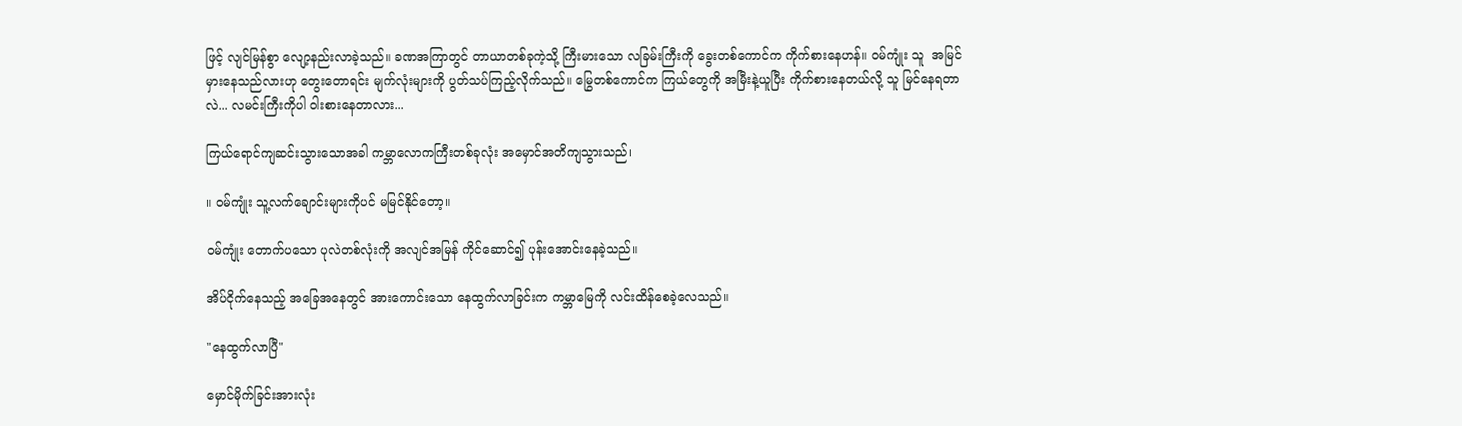ဖြင့် လျင်မြန်စွာ လျော့နည်းလာခဲ့သည်။ ခဏအကြာတွင် တာယာတစ်ခုကဲ့သို့ ကြီးမားသော လခြမ်းကြီးကို ခွေးတစ်ကောင်က ကိုက်စားနေဟန်။ ဝမ်ကျုံး သူ  အမြင်မှားနေသည်လားဟု တွေးတောရင်း မျက်လုံးများကို ပွတ်သပ်ကြည့်လိုက်သည်။ မြွေတစ်ကောင်က ကြယ်တွေကို အမြီးနဲ့ယူပြီး ကိုက်စားနေတယ်လို့ သူ မြင်နေရတာလဲ... လမင်းကြီးကိုပါ ဝါးစားနေတာလား...

ကြယ်ရောင်ကျဆင်းသွားသောအခါ ကမ္ဘာလောကကြီးတစ်ခုလုံး အမှောင်အတိကျသွားသည်၊

။ ဝမ်ကျုံး သူ့လက်ချောင်းများကိုပင် မမြင်နိုင်တော့။

ဝမ်ကျုံး တောက်ပသော ပုလဲတစ်လုံးကို အလျင်အမြန် ကိုင်ဆောင်၍ ပုန်းအောင်းနေခဲ့သည်။

အိပ်ငိုက်နေသည့် အခြေအနေတွင် အားကောင်းသော နေထွက်လာခြင်းက ကမ္ဘာမြေကို လင်းထိန်စေခဲ့လေသည်။

"နေထွက်လာပြီ"

မှောင်မိုက်ခြင်းအားလုံး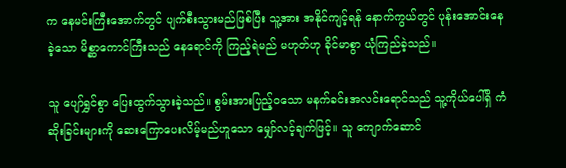က နေမင်းကြီးအောက်တွင် ပျက်စီးသွားမည်ဖြစ်ပြီး သူ့အား အနိုင်ကျင့်ရန် နောက်ကွယ်တွင် ပုန်းအောင်းနေခဲ့သော မိစ္ဆာကောင်ကြီးသည် နေရောင်ကို ကြည့်ရဲမည် မဟုတ်ဟု ခိုင်မာစွာ ယုံကြည်ခဲ့သည်။

သူ ပျော်ရွှင်စွာ ပြေးထွက်သွားခဲ့သည်။ စွမ်းအားပြည့်ဝသော မနက်ခင်းအလင်းရောင်သည် သူ့ကိုယ်ပေါ်ရှိ ကံဆိုးခြင်းများကို ဆေးကြောပေးလိမ့်မည်ဟူသော မျှော်လင့်ချက်ဖြင့်။ သူ ကျောက်ဆောင်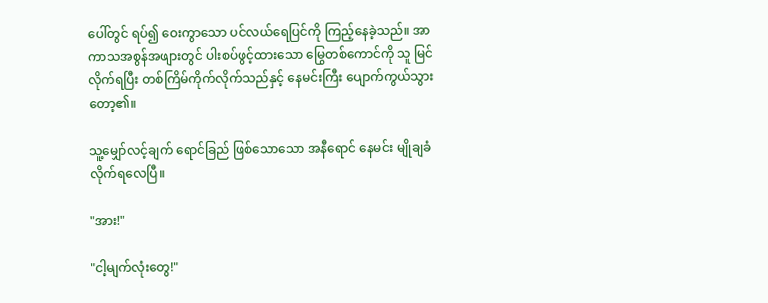ပေါ်တွင် ရပ်၍ ဝေးကွာသော ပင်လယ်ရေပြင်ကို ကြည့်နေခဲ့သည်။ အာကာသအစွန်အဖျားတွင် ပါးစပ်ဖွင့်ထားသော မြွေတစ်ကောင်ကို သူ မြင်လိုက်ရပြီး တစ်ကြိမ်ကိုက်လိုက်သည်နှင့် နေမင်းကြီး ပျောက်ကွယ်သွားတော့၏။

သူ့မျှော်လင့်ချက် ရောင်ခြည် ဖြစ်သောသော အနီရောင် နေမင်း မျိုချခံလိုက်ရလေပြီ။

"အား!"

"ငါ့မျက်လုံးတွေ!"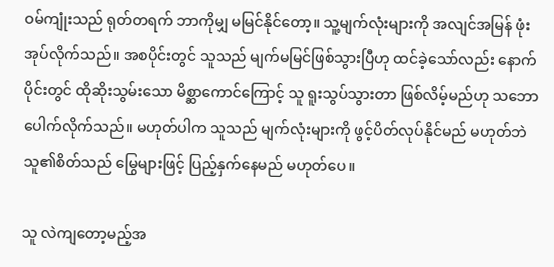ဝမ်ကျုံးသည် ရုတ်တရက် ဘာကိုမျှ မမြင်နိုင်တော့။ သူ့မျက်လုံးများကို အလျင်အမြန် ဖုံးအုပ်လိုက်သည်။ အစပိုင်းတွင် သူသည် မျက်မမြင်ဖြစ်သွားပြီဟု ထင်ခဲ့သော်လည်း နောက်ပိုင်းတွင် ထိုဆိုးသွမ်းသော မိစ္ဆာကောင်ကြောင့် သူ ရူးသွပ်သွားတာ ဖြစ်လိမ့်မည်ဟု သဘောပေါက်လိုက်သည်။ မဟုတ်ပါက သူသည် မျက်လုံးများကို ဖွင့်ပိတ်လုပ်နိုင်မည် မဟုတ်ဘဲ သူ၏စိတ်သည် မြွေများဖြင့် ပြည့်နှက်နေမည် မဟုတ်ပေ။

သူ လဲကျတော့မည့်အ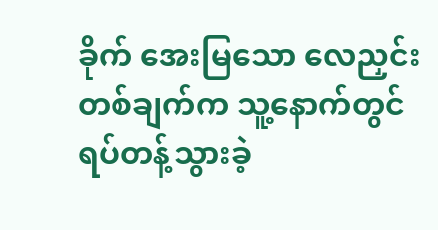ခိုက် အေးမြသော လေညှင်းတစ်ချက်က သူ့နောက်တွင် ရပ်တန့်သွားခဲ့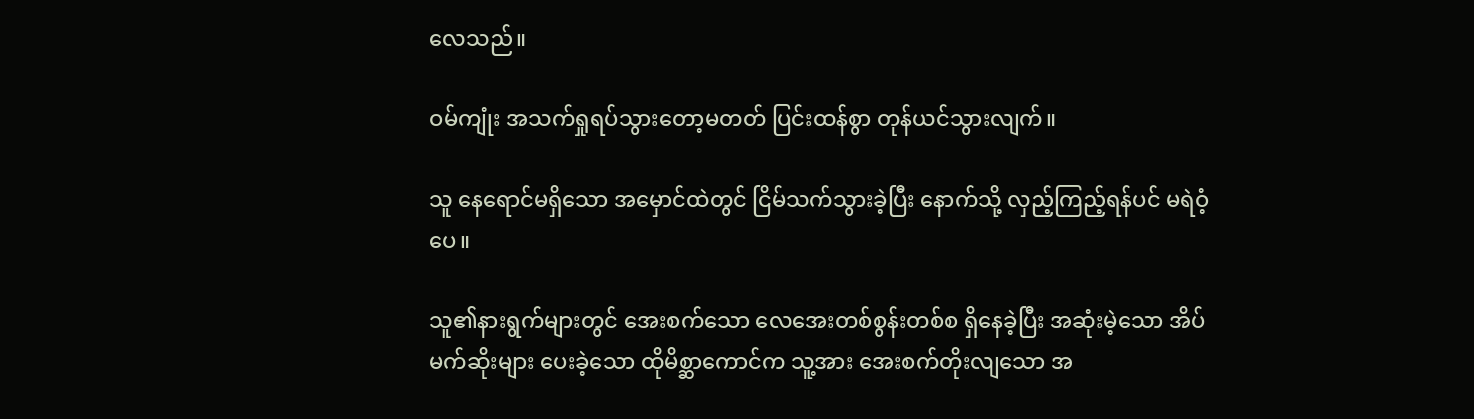လေသည်။

ဝမ်ကျုံး အသက်ရှုရပ်သွားတော့မတတ် ပြင်းထန်စွာ တုန်ယင်သွားလျက်။

သူ နေရောင်မရှိသော အမှောင်ထဲတွင် ငြိမ်သက်သွားခဲ့ပြီး နောက်သို့ လှည့်ကြည့်ရန်ပင် မရဲဝံ့ပေ။

သူ၏နားရွက်များတွင် အေးစက်သော လေအေးတစ်စွန်းတစ်စ ရှိနေခဲ့ပြီး အဆုံးမဲ့သော အိပ်မက်ဆိုးများ ပေးခဲ့သော ထိုမိစ္ဆာကောင်က သူ့အား အေးစက်တိုးလျသော အ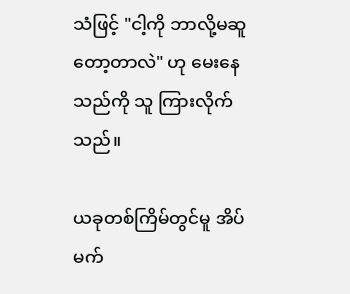သံဖြင့် "ငါ့ကို ဘာလို့မဆူတော့တာလဲ" ဟု မေးနေသည်ကို သူ ကြားလိုက်သည်။

ယခုတစ်ကြိမ်တွင်မူ အိပ်မက်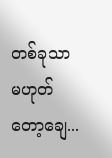တစ်ခုသာ မဟုတ်တော့ချေ...